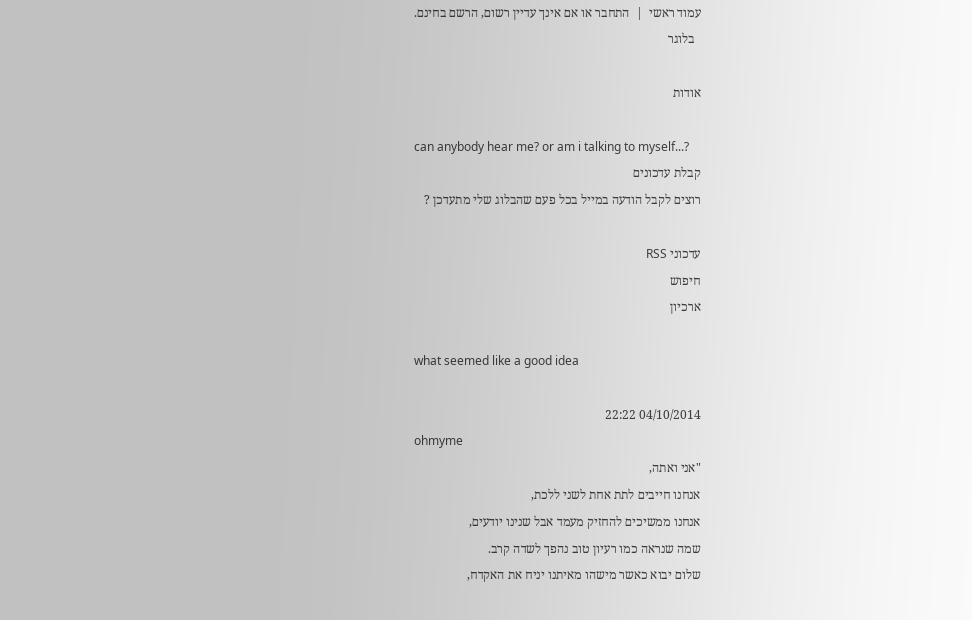עמוד ראשי  |  התחבר או אם אינך עדיין רשום, הרשם בחינם.
  בלוגר

אודות

can anybody hear me? or am i talking to myself...?
קבלת עדכונים
רוצים לקבל הודעה במייל בכל פעם שהבלוג שלי מתעדכן ?

עדכוני RSS
חיפוש
ארכיון

what seemed like a good idea

04/10/2014 22:22
ohmyme
"אני ואתה,
אנחנו חייבים לתת אחת לשני ללכת,
אנחנו ממשיכים להחזיק מעמד אבל שנינו יודעים,
שמה שנראה כמו רעיון טוב נהפך לשדה קרב.
שלום יבוא כאשר מישהו מאיתנו יניח את האקדח,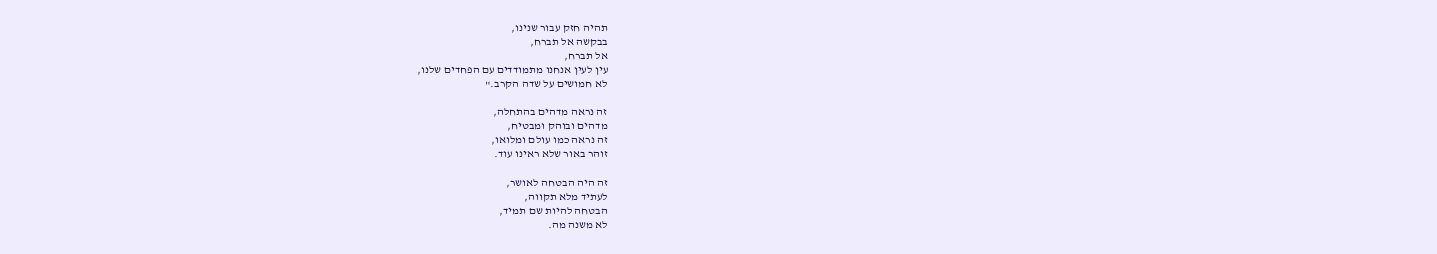תהיה חזק עבור שנינו,
בבקשה אל תברח,
אל תברח,
עין לעין אנחנו מתמודדים עם הפחדים שלנו,
לא חמושים על שדה הקרב."

זה נראה מדהים בהתחלה,
מדהים ובוהק ומבטיח,
זה נראה כמו עולם ומלואו,
זוהר באור שלא ראינו עוד.

זה היה הבטחה לאושר,
לעתיד מלא תקווה,
הבטחה להיות שם תמיד,
לא משנה מה.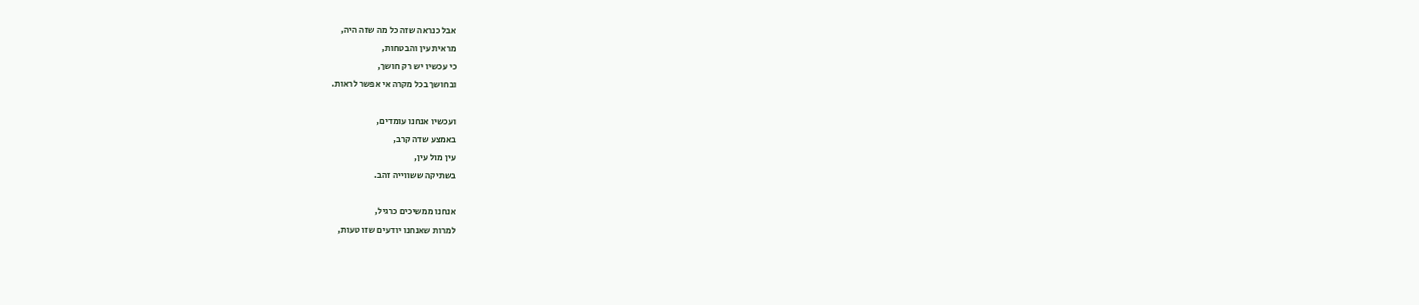אבל כנראה שזה כל מה שזה היה,
מראית עין והבטחות,
כי עכשיו יש רק חושך,
ובחושך בכל מקרה אי אפשר לראות.

ועכשיו אנחנו עומדים,
באמצע שדה קרב,
עין מול עין,
בשתיקה ששווייה זהב.

אנחנו ממשיכים כרגיל,
למרות שאנחנו יודעים שזו טעות,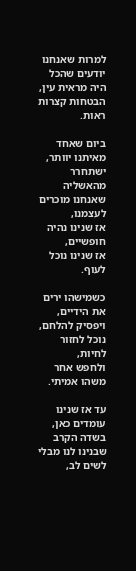למרות שאנחנו יודעים שהכל היה מראית עין,
הבטחות קצרות ראות.

ביום שאחד מאיתנו יוותר,
ישתחרר מהאשליה שאנחנו מוכרים לעצמנו,
אז שנינו נהיה חופשיים,
אז שנינו נוכל לעוף.

כשמישהו ירים את הידיים,
ויפסיק להלחם,
נוכל לחזור לחיות,
ולחפש אחר משהו אמיתי.

עד אז שנינו עומדים כאן,
בשדה הקרב שבנינו לנו מבלי לשים לב,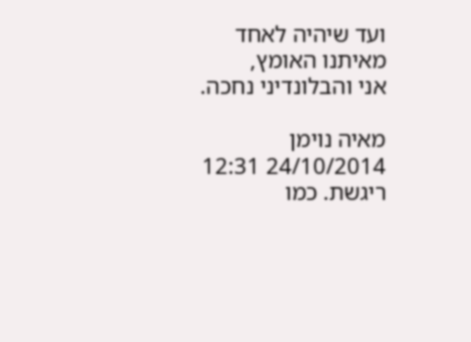ועד שיהיה לאחד מאיתנו האומץ,
אני והבלונדיני נחכה.

מאיה נוימן
24/10/2014 12:31
ריגשת. כמו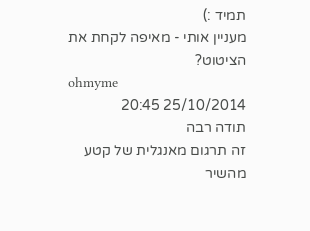תמיד :)
מעניין אותי - מאיפה לקחת את הציטוט?
ohmyme
25/10/2014 20:45
תודה רבה
זה תרגום מאנגלית של קטע מהשיר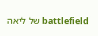battlefield של ליאה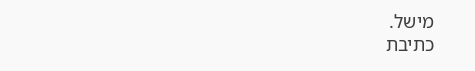מישל.
כתיבת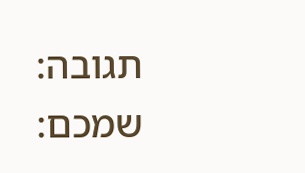תגובה:
שמכם: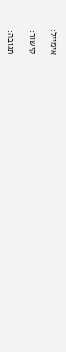אימייל:

קישור:

תגובה: